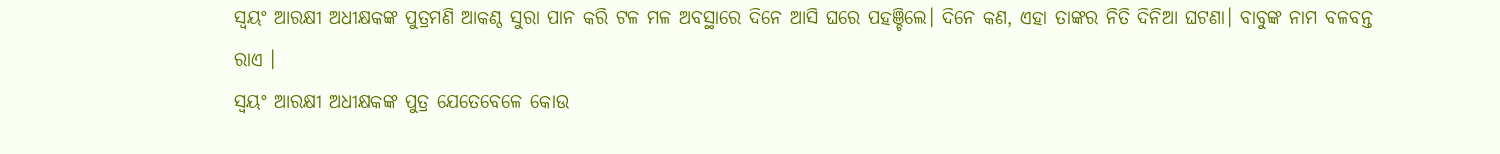ସ୍ବୟଂ ଆରକ୍ଷୀ ଅଧୀକ୍ଷକଙ୍କ ପୁତ୍ରମଣି ଆକଣ୍ଠ ସୁରା ପାନ କରି ଟଳ ମଳ ଅବସ୍ଥାରେ ଦିନେ ଆସି ଘରେ ପହଞ୍ଚିଲେ। ଦିନେ କଣ, ଏହା ତାଙ୍କର ନିତି ଦିନିଆ ଘଟଣା। ବାବୁଙ୍କ ନାମ ବଳବନ୍ତ ରାଏ ।
ସ୍ବୟଂ ଆରକ୍ଷୀ ଅଧୀକ୍ଷକଙ୍କ ପୁତ୍ର ଯେତେବେଳେ କୋଉ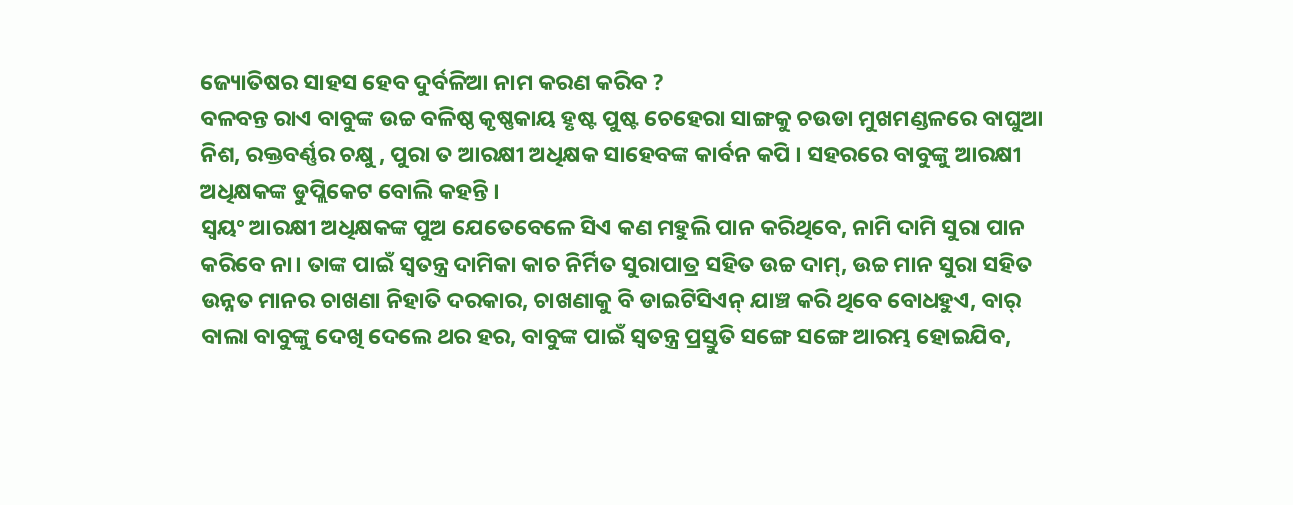ଜ୍ୟୋତିଷର ସାହସ ହେବ ଦୁର୍ବଳିଆ ନାମ କରଣ କରିବ ?
ବଳବନ୍ତ ରାଏ ବାବୁଙ୍କ ଉଚ୍ଚ ବଳିଷ୍ଠ କୃଷ୍ଣକାୟ ହୃଷ୍ଟ ପୁଷ୍ଟ ଚେହେରା ସାଙ୍ଗକୁ ଚଉଡା ମୁଖମଣ୍ଡଳରେ ବାଘୁଆ ନିଶ, ରକ୍ତବର୍ଣ୍ଣର ଚକ୍ଷୁ , ପୁରା ତ ଆରକ୍ଷୀ ଅଧିକ୍ଷକ ସାହେବଙ୍କ କାର୍ବନ କପି । ସହରରେ ବାବୁଙ୍କୁ ଆରକ୍ଷୀ ଅଧିକ୍ଷକଙ୍କ ଡୁପ୍ଲିକେଟ ବୋଲି କହନ୍ତି ।
ସ୍ବୟଂ ଆରକ୍ଷୀ ଅଧିକ୍ଷକଙ୍କ ପୁଅ ଯେତେବେଳେ ସିଏ କଣ ମହୁଲି ପାନ କରିଥିବେ, ନାମି ଦାମି ସୁରା ପାନ କରିବେ ନା। ତାଙ୍କ ପାଇଁ ସ୍ବତନ୍ତ୍ର ଦାମିକା କାଚ ନିର୍ମିତ ସୁରାପାତ୍ର ସହିତ ଉଚ୍ଚ ଦାମ୍, ଉଚ୍ଚ ମାନ ସୁରା ସହିତ ଉନ୍ନତ ମାନର ଚାଖଣା ନିହାତି ଦରକାର, ଚାଖଣାକୁ ବି ଡାଇଟିସିଏନ୍ ଯାଞ୍ଚ କରି ଥିବେ ବୋଧହୁଏ, ବାର୍ ବାଲା ବାବୁଙ୍କୁ ଦେଖି ଦେଲେ ଥର ହର, ବାବୁଙ୍କ ପାଇଁ ସ୍ବତନ୍ତ୍ର ପ୍ରସ୍ତୁତି ସଙ୍ଗେ ସଙ୍ଗେ ଆରମ୍ଭ ହୋଇଯିବ,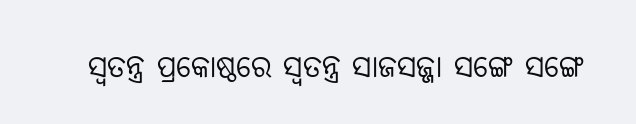ସ୍ବତନ୍ତ୍ର ପ୍ରକୋଷ୍ଠରେ ସ୍ବତନ୍ତ୍ର ସାଜସଜ୍ଜା ସଙ୍ଗେ ସଙ୍ଗେ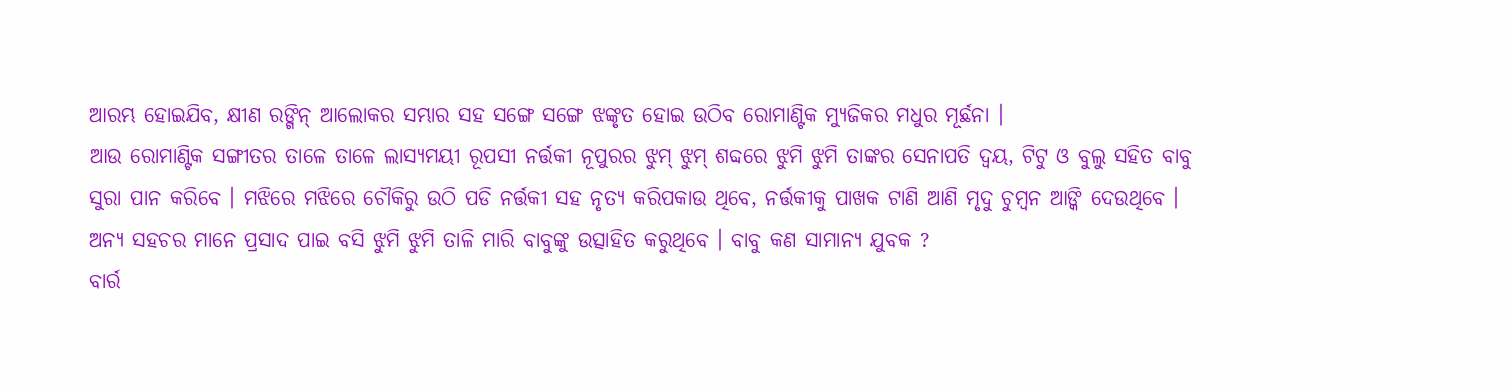ଆରମ୍ଭ ହୋଇଯିବ, କ୍ଷୀଣ ରଙ୍ଗିନ୍ ଆଲୋକର ସମ୍ଭାର ସହ ସଙ୍ଗେ ସଙ୍ଗେ ଝଙ୍କୃତ ହୋଇ ଉଠିବ ରୋମାଣ୍ଟିକ ମ୍ୟୁଜିକର ମଧୁର ମୂର୍ଛନା ।
ଆଉ ରୋମାଣ୍ଟିକ ସଙ୍ଗୀତର ତାଳେ ତାଳେ ଲାସ୍ୟମୟୀ ରୂପସୀ ନର୍ତ୍ତକୀ ନୂପୁରର ଝୁମ୍ ଝୁମ୍ ଶବ୍ଦରେ ଝୁମି ଝୁମି ତାଙ୍କର ସେନାପତି ଦ୍ବୟ, ଟିଟୁ ଓ ବୁଲୁ ସହିତ ବାବୁ ସୁରା ପାନ କରିବେ । ମଝିରେ ମଝିରେ ଚୌକିରୁ ଉଠି ପଡି ନର୍ତ୍ତକୀ ସହ ନୃତ୍ୟ କରିପକାଉ ଥିବେ, ନର୍ତ୍ତକୀକୁ ପାଖକ ଟାଣି ଆଣି ମୃଦୁ ଚୁମ୍ବନ ଆଙ୍କି ଦେଉଥିବେ । ଅନ୍ୟ ସହଚର ମାନେ ପ୍ରସାଦ ପାଇ ବସି ଝୁମି ଝୁମି ତାଳି ମାରି ବାବୁଙ୍କୁ ଉତ୍ସାହିତ କରୁଥିବେ । ବାବୁ କଣ ସାମାନ୍ୟ ଯୁବକ ?
ବାର୍ର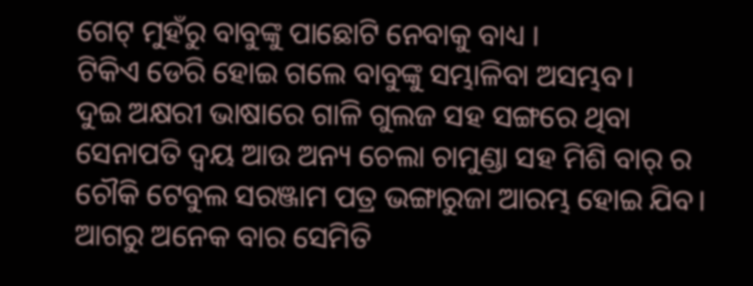ଗେଟ୍ ମୁହଁରୁ ବାବୁଙ୍କୁ ପାଛୋଟି ନେବାକୁ ବାଧ୍ୟ ।
ଟିକିଏ ଡେରି ହୋଇ ଗଲେ ବାବୁଙ୍କୁ ସମ୍ଭାଳିବା ଅସମ୍ଭବ।
ଦୁଇ ଅକ୍ଷରୀ ଭାଷାରେ ଗାଳି ଗୁଲଜ ସହ ସଙ୍ଗରେ ଥିବା ସେନାପତି ଦ୍ବୟ ଆଉ ଅନ୍ୟ ଚେଲା ଚାମୁଣ୍ଡା ସହ ମିଶି ବାର୍ ର ଚୌକି ଟେବୁଲ ସରଞ୍ଜାମ ପତ୍ର ଭଙ୍ଗାରୁଜା ଆରମ୍ଭ ହୋଇ ଯିବ।
ଆଗରୁ ଅନେକ ବାର ସେମିତି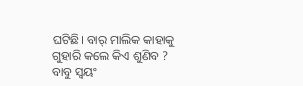ଘଟିଛି। ବାର୍ ମାଲିକ କାହାକୁ ଗୁହାରି କଲେ କିଏ ଶୁଣିବ ?
ବାବୁ ସ୍ବୟଂ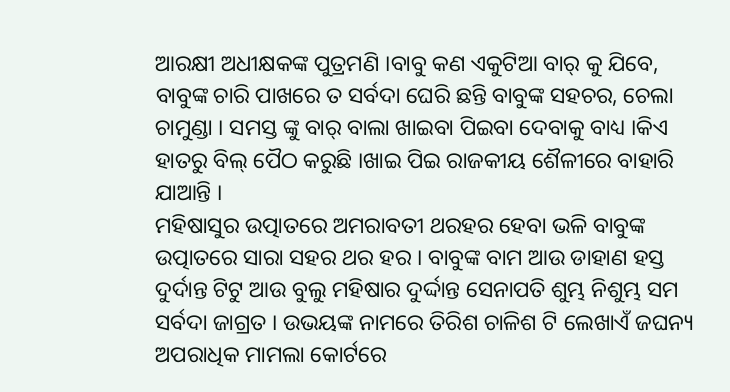ଆରକ୍ଷୀ ଅଧୀକ୍ଷକଙ୍କ ପୁତ୍ରମଣି ।ବାବୁ କଣ ଏକୁଟିଆ ବାର୍ କୁ ଯିବେ, ବାବୁଙ୍କ ଚାରି ପାଖରେ ତ ସର୍ବଦା ଘେରି ଛନ୍ତି ବାବୁଙ୍କ ସହଚର, ଚେଲା ଚାମୁଣ୍ଡା । ସମସ୍ତ ଙ୍କୁ ବାର୍ ବାଲା ଖାଇବା ପିଇବା ଦେବାକୁ ବାଧ୍ୟ ।କିଏ ହାତରୁ ବିଲ୍ ପୈଠ କରୁଛି ।ଖାଇ ପିଇ ରାଜକୀୟ ଶୈଳୀରେ ବାହାରି ଯାଆନ୍ତି ।
ମହିଷାସୁର ଉତ୍ପାତରେ ଅମରାବତୀ ଥରହର ହେବା ଭଳି ବାବୁଙ୍କ ଉତ୍ପାତରେ ସାରା ସହର ଥର ହର । ବାବୁଙ୍କ ବାମ ଆଉ ଡାହାଣ ହସ୍ତ ଦୁର୍ଦାନ୍ତ ଟିଟୁ ଆଉ ବୁଲୁ ମହିଷାର ଦୁର୍ଦ୍ଦାନ୍ତ ସେନାପତି ଶୁମ୍ଭ ନିଶୁମ୍ଭ ସମ ସର୍ବଦା ଜାଗ୍ରତ । ଉଭୟଙ୍କ ନାମରେ ତିରିଶ ଚାଳିଶ ଟି ଲେଖାଏଁ ଜଘନ୍ୟ ଅପରାଧିକ ମାମଲା କୋର୍ଟରେ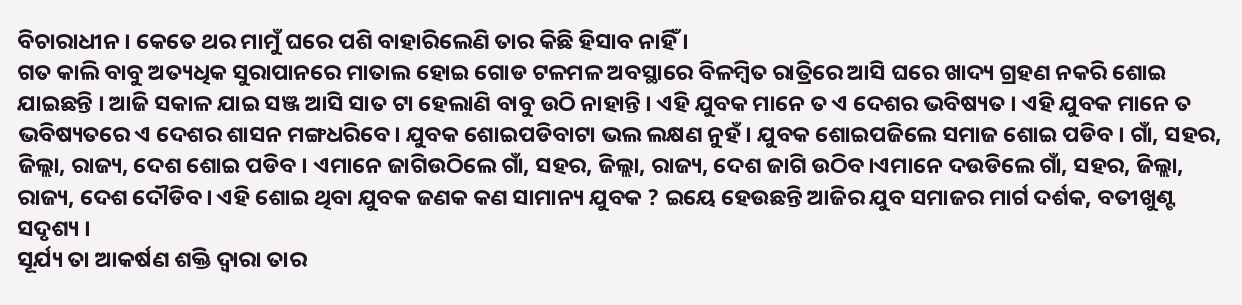ବିଚାରାଧୀନ । କେତେ ଥର ମାମୁଁ ଘରେ ପଶି ବାହାରିଲେଣି ତାର କିଛି ହିସାବ ନାହିଁ ।
ଗତ କାଲି ବାବୁ ଅତ୍ୟଧିକ ସୁରାପାନରେ ମାତାଲ ହୋଇ ଗୋଡ ଟଳମଳ ଅବସ୍ଥାରେ ବିଳମ୍ବିତ ରାତ୍ରିରେ ଆସି ଘରେ ଖାଦ୍ୟ ଗ୍ରହଣ ନକରି ଶୋଇ ଯାଇଛନ୍ତି । ଆଜି ସକାଳ ଯାଇ ସଞ୍ଜ ଆସି ସାତ ଟା ହେଲାଣି ବାବୁ ଉଠି ନାହାନ୍ତି । ଏହି ଯୁବକ ମାନେ ତ ଏ ଦେଶର ଭବିଷ୍ୟତ । ଏହି ଯୁବକ ମାନେ ତ ଭବିଷ୍ୟତରେ ଏ ଦେଶର ଶାସନ ମଙ୍ଗଧରିବେ। ଯୁବକ ଶୋଇପଡିବାଟା ଭଲ ଲକ୍ଷଣ ନୁହଁ। ଯୁବକ ଶୋଇପଜିଲେ ସମାଜ ଶୋଇ ପଡିବ । ଗାଁ, ସହର, ଜିଲ୍ଲା, ରାଜ୍ୟ, ଦେଶ ଶୋଇ ପଡିବ । ଏମାନେ ଜାଗିଉଠିଲେ ଗାଁ, ସହର, ଜିଲ୍ଲା, ରାଜ୍ୟ, ଦେଶ ଜାଗି ଉଠିବ।ଏମାନେ ଦଉଡିଲେ ଗାଁ, ସହର, ଜିଲ୍ଲା, ରାଜ୍ୟ, ଦେଶ ଦୌଡିବ। ଏହି ଶୋଇ ଥିବା ଯୁବକ ଜଣକ କଣ ସାମାନ୍ୟ ଯୁବକ ? ଇୟେ ହେଉଛନ୍ତି ଆଜିର ଯୁବ ସମାଜର ମାର୍ଗ ଦର୍ଶକ, ବତୀଖୁଣ୍ଟ ସଦୃଶ୍ୟ ।
ସୂର୍ଯ୍ୟ ତା ଆକର୍ଷଣ ଶକ୍ତି ଦ୍ବାରା ତାର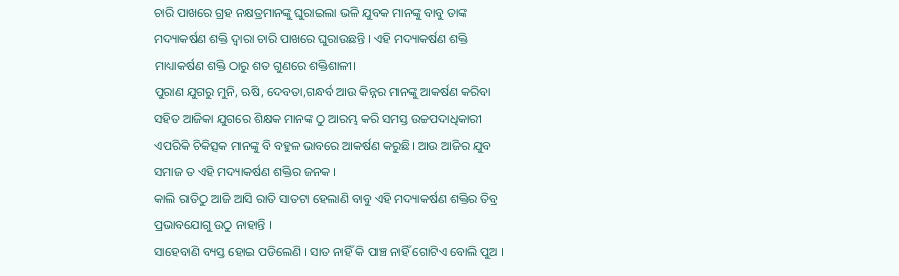ଚାରି ପାଖରେ ଗ୍ରହ ନକ୍ଷତ୍ରମାନଙ୍କୁ ଘୁରାଇଲା ଭଳି ଯୁବକ ମାନଙ୍କୁ ବାବୁ ତାଙ୍କ ମଦ୍ୟାକର୍ଷଣ ଶକ୍ତି ଦ୍ଵାରା ଚାରି ପାଖରେ ଘୁରାଉଛନ୍ତି । ଏହି ମଦ୍ୟାକର୍ଷଣ ଶକ୍ତି ମାଧ୍ୟାକର୍ଷଣ ଶକ୍ତି ଠାରୁ ଶତ ଗୁଣରେ ଶକ୍ତିଶାଳୀ।
ପୁରାଣ ଯୁଗରୁ ମୁନି, ଋଷି, ଦେବତା,ଗନ୍ଧର୍ବ ଆଉ କିନ୍ନର ମାନଙ୍କୁ ଆକର୍ଷଣ କରିବା ସହିତ ଆଜିକା ଯୁଗରେ ଶିକ୍ଷକ ମାନଙ୍କ ଠୁ ଆରମ୍ଭ କରି ସମସ୍ତ ଉଚ୍ଚପଦାଧିକାରୀ ଏପରିକି ଚିକିତ୍ସକ ମାନଙ୍କୁ ବି ବହୁଳ ଭାବରେ ଆକର୍ଷଣ କରୁଛି। ଆଉ ଆଜିର ଯୁବ ସମାଜ ତ ଏହି ମଦ୍ୟାକର୍ଷଣ ଶକ୍ତିର ଜନକ ।
କାଲି ରାତିଠୁ ଆଜି ଆସି ରାତି ସାତଟା ହେଲାଣି ବାବୁ ଏହି ମଦ୍ୟାକର୍ଷଣ ଶକ୍ତିର ତିବ୍ର ପ୍ରଭାବଯୋଗୁ ଉଠୁ ନାହାନ୍ତି ।
ସାହେବାଣି ବ୍ୟସ୍ତ ହୋଇ ପଡିଲେଣି । ସାତ ନାହିଁ କି ପାଞ୍ଚ ନାହିଁ ଗୋଟିଏ ବୋଲି ପୁଅ ।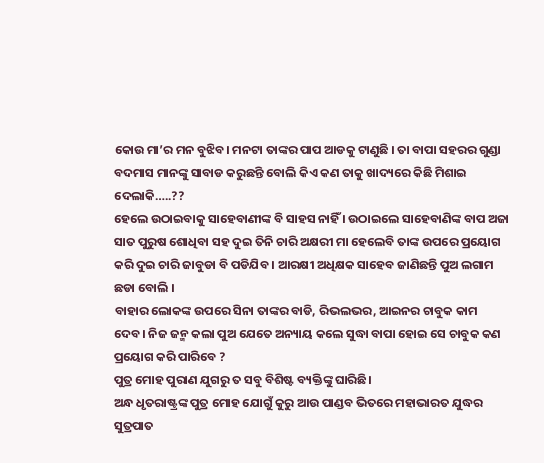କୋଉ ମା’ର ମନ ବୁଝିବ। ମନଟା ତାଙ୍କର ପାପ ଆଡକୁ ଟାଣୁଛି । ତା ବାପା ସହରର ଗୁଣ୍ଡା ବଦମାସ ମାନଙ୍କୁ ସାବାଡ କରୁଛନ୍ତି ବୋଲି କିଏ କଣ ତାକୁ ଖାଦ୍ୟରେ କିଛି ମିଶାଇ ଦେଲାକି…..??
ହେଲେ ଉଠାଇବାକୁ ସାହେବାଣୀଙ୍କ ବି ସାହସ ନାହିଁ । ଉଠାଇଲେ ସାହେବାଣିଙ୍କ ବାପ ଅଜା ସାତ ପୁରୁଷ ଶୋଧିବା ସହ ଦୁଇ ତିନି ଚାରି ଅକ୍ଷରୀ ମା ହେଲେବି ତାଙ୍କ ଉପରେ ପ୍ରୟୋଗ କରି ଦୁଇ ଚାରି ଜାବୁଡା ବି ପଡିଯିବ । ଆରକ୍ଷୀ ଅଧିକ୍ଷକ ସାହେବ ଜାଣିଛନ୍ତି ପୁଅ ଲଗାମ ଛଡା ବୋଲି ।
ବାହାର ଲୋକଙ୍କ ଉପରେ ସିନା ତାଙ୍କର ବାଡି, ରିଭଲଭର, ଆଇନର ଚାବୁକ କାମ ଦେବ। ନିଜ ଜନ୍ମ କଲା ପୁଅ ଯେତେ ଅନ୍ୟାୟ କଲେ ସୁଦ୍ଧା ବାପା ହୋଇ ସେ ଚାବୁକ କଣ ପ୍ରୟୋଗ କରି ପାରିବେ ?
ପୁତ୍ର ମୋହ ପୁରାଣ ଯୁଗରୁ ତ ସବୁ ବିଶିଷ୍ଟ ବ୍ୟକ୍ତିଙ୍କୁ ଘାରିଛି।
ଅନ୍ଧ ଧୃତରାଷ୍ଟ୍ରଙ୍କ ପୁତ୍ର ମୋହ ଯୋଗୁଁ କୁରୁ ଆଉ ପାଣ୍ଡବ ଭିତରେ ମହାଭାରତ ଯୁଦ୍ଧର ସୁତ୍ରପାତ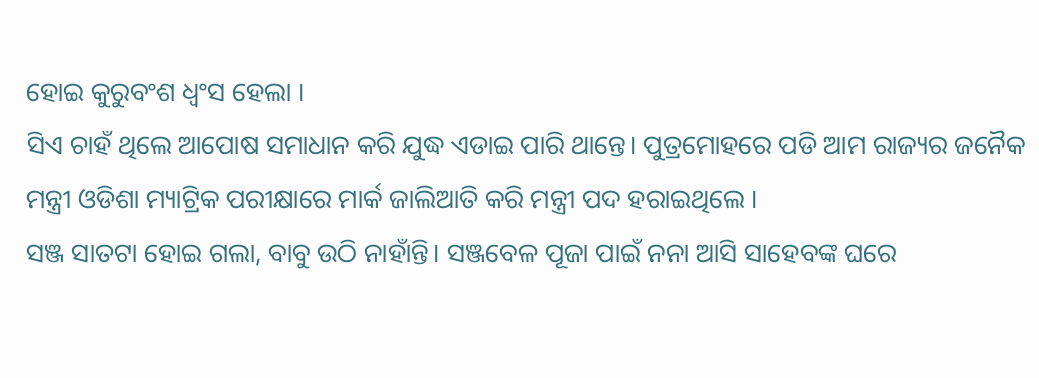ହୋଇ କୁରୁବଂଶ ଧ୍ବଂସ ହେଲା ।
ସିଏ ଚାହଁ ଥିଲେ ଆପୋଷ ସମାଧାନ କରି ଯୁଦ୍ଧ ଏଡାଇ ପାରି ଥାନ୍ତେ। ପୁତ୍ରମୋହରେ ପଡି ଆମ ରାଜ୍ୟର ଜନୈକ ମନ୍ତ୍ରୀ ଓଡିଶା ମ୍ୟାଟ୍ରିକ ପରୀକ୍ଷାରେ ମାର୍କ ଜାଲିଆତି କରି ମନ୍ତ୍ରୀ ପଦ ହରାଇଥିଲେ ।
ସଞ୍ଜ ସାତଟା ହୋଇ ଗଲା, ବାବୁ ଉଠି ନାହାଁନ୍ତି। ସଞ୍ଜବେଳ ପୂଜା ପାଇଁ ନନା ଆସି ସାହେବଙ୍କ ଘରେ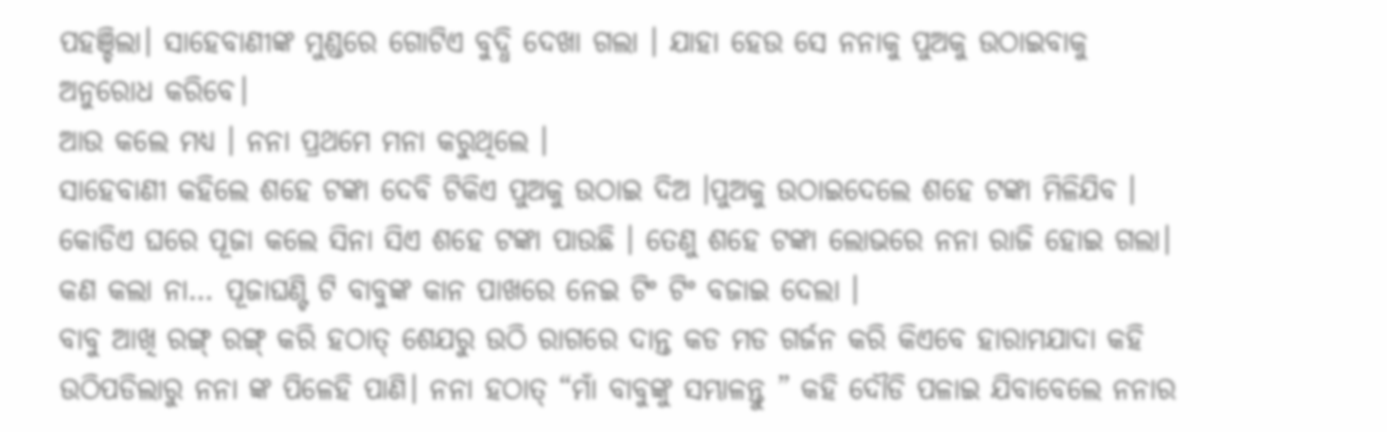ପହଞ୍ଚିଲା। ସାହେବାଣୀଙ୍କ ମୁଣ୍ଡରେ ଗୋଟିଏ ବୁଦ୍ଧି ଦେଖା ଗଲା । ଯାହା ହେଉ ସେ ନନାକୁ ପୁଅକୁ ଉଠାଇବାକୁ ଅନୁରୋଧ କରିବେ।
ଆଉ କଲେ ମଧ୍ୟ । ନନା ପ୍ରଥମେ ମନା କରୁଥିଲେ ।
ସାହେବାଣୀ କହିଲେ ଶହେ ଟଙ୍କା ଦେବି ଟିକିଏ ପୁଅକୁ ଉଠାଇ ଦିଅ ।ପୁଅକୁ ଉଠାଇଦେଲେ ଶହେ ଟଙ୍କା ମିଳିଯିବ । କୋଡିଏ ଘରେ ପୂଜା କଲେ ସିନା ସିଏ ଶହେ ଟଙ୍କା ପାଉଛି । ତେଣୁ ଶହେ ଟଙ୍କା ଲୋଭରେ ନନା ରାଜି ହୋଇ ଗଲା। କଣ କଲା ନା… ପୂଜାଘଣ୍ଟି ଟି ବାବୁଙ୍କ କାନ ପାଖରେ ନେଇ ଟିଂ ଟିଂ ବଜାଇ ଦେଲା ।
ବାବୁ ଆଖି ରଙ୍ଗ୍ ରଙ୍ଗ୍ କରି ହଠାତ୍ ଶେଯରୁ ଉଠି ରାଗରେ ଦାନ୍ତ କଡ ମଡ ଗର୍ଜନ କରି କିଏବେ ହାରାମଯାଦା କହି ଉଠିପଡିଲାରୁ ନନା ଙ୍କ ପିଳେହି ପାଣି। ନନା ହଠାତ୍ “ମାଁ ବାବୁଙ୍କୁ ସମ୍ଭାଳନ୍ତୁ ” କହି ଦୌଡି ପଳାଇ ଯିବାବେଲେ ନନାର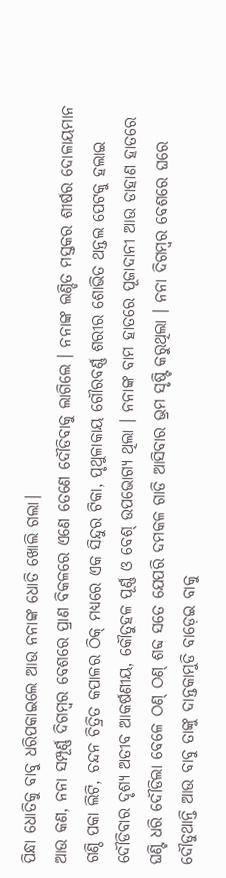ପିନ୍ଧା ଧୋତିକୁ ବାବୁ ଧରିପକାଇଲେ ଆଉ ନନାଙ୍କ ଧୋତି ଖୋଲି ଗଲା।
ଆଉ କଣ, ନନା ସମ୍ପୂର୍ଣ୍ଣ ଦିଗମ୍ବର ବେଶରେ ପ୍ରାଣ ବିକଳରେ ଏଣେ ତେଣେ ଦୌଡିବାକୁ ଲାଗିଲେ । ନନାଙ୍କ ଲଣ୍ଡିତ ମସ୍ତକର ଶୀର୍ଷର ଦୋଳାୟମାନ ଗଣ୍ଠି ପକା ଲିଟି, ଚନ୍ଦନ ଚିତ୍ରିତ କପାଳର ଠିକ୍ ମଧ୍ୟରେ ଏକ ସିନ୍ଦୁର ଟିକା, ପୃଥୁଳାକାୟ ଗୌରବର୍ଣ୍ଣ ଶରୀର ଶୋଭିତ ଥନ୍ତଲ ପେଟକୁ ହଲାଇ ଦୌଡିବାର ଦୃଶ୍ୟ ଅତୀବ ଆକର୍ଷଣୀୟ, କୌତୁହଳ ପୂର୍ଣ୍ଣ ଓ ବେଶ୍ ଉପଭୋଗ୍ୟ ଥିଲା । ନନାଙ୍କ ବାମ ହାତରେ ପୂଜାଦାନୀ ଆଉ ଡାହାଣ ହାତରେ ଘଣ୍ଟି ଧରି ଦୌଡିଲା ବେଳେ ଠଣ୍ ଠଣ୍ ଶବ୍ଦ ସତେ ଯେପରି ଦମକଳ ଗାଡି ଆସିବାର ଭ୍ରମ ସୃଷ୍ଟି କରୁଥିଲା । ନନା ଦିଗମ୍ବର ବେଶରେ ଘରେ ଦୌଡୁଥାନ୍ତି ଆଉ ବାବୁ ତାଙ୍କୁ ଦାନ୍ତକାମୁଡି ବାଡ଼େଇ ବାକୁ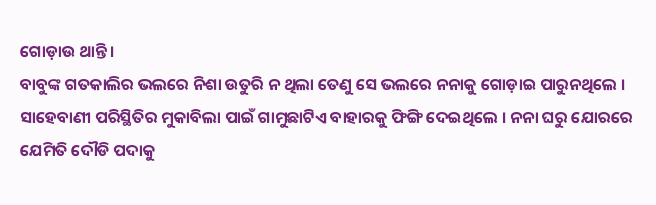ଗୋଡ଼ାଉ ଥାନ୍ତି ।
ବାବୁଙ୍କ ଗତକାଲିର ଭଲରେ ନିଶା ଉତୁରି ନ ଥିଲା ତେଣୁ ସେ ଭଲରେ ନନାକୁ ଗୋଡ଼ାଇ ପାରୁନଥିଲେ । ସାହେବାଣୀ ପରିସ୍ଥିତିର ମୁକାବିଲା ପାଇଁ ଗାମୁଛାଟିଏ ବାହାରକୁ ଫିଙ୍ଗି ଦେଇଥିଲେ । ନନା ଘରୁ ଯୋରରେ ଯେମିତି ଦୌଡି ପଦାକୁ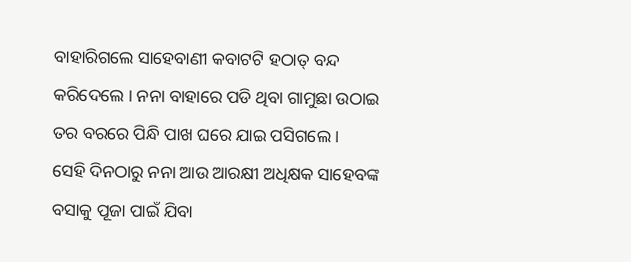ବାହାରିଗଲେ ସାହେବାଣୀ କବାଟଟି ହଠାତ୍ ବନ୍ଦ କରିଦେଲେ । ନନା ବାହାରେ ପଡି ଥିବା ଗାମୁଛା ଉଠାଇ ତର ବରରେ ପିନ୍ଧି ପାଖ ଘରେ ଯାଇ ପସିଗଲେ ।
ସେହି ଦିନଠାରୁ ନନା ଆଉ ଆରକ୍ଷୀ ଅଧିକ୍ଷକ ସାହେବଙ୍କ ବସାକୁ ପୂଜା ପାଇଁ ଯିବା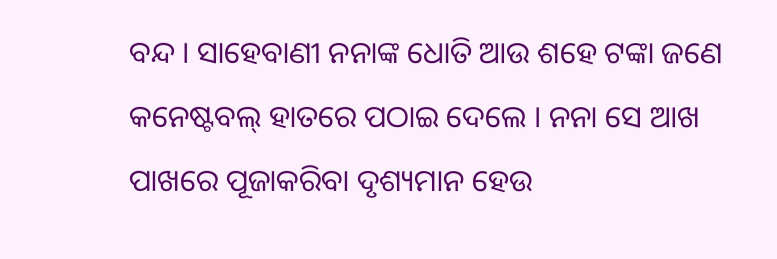ବନ୍ଦ । ସାହେବାଣୀ ନନାଙ୍କ ଧୋତି ଆଉ ଶହେ ଟଙ୍କା ଜଣେ କନେଷ୍ଟବଲ୍ ହାତରେ ପଠାଇ ଦେଲେ । ନନା ସେ ଆଖ ପାଖରେ ପୂଜାକରିବା ଦୃଶ୍ୟମାନ ହେଉ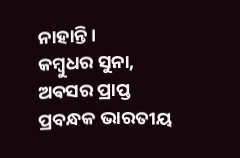ନାହାନ୍ତି।
କମ୍ବୁଧର ସୁନା,
ଅଵସର ପ୍ରାପ୍ତ ପ୍ରବନ୍ଧକ ଭାରତୀୟ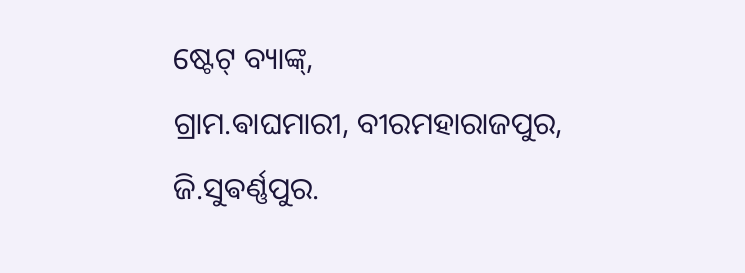ଷ୍ଟେଟ୍ ବ୍ୟାଙ୍କ୍,
ଗ୍ରାମ.ଵାଘମାରୀ, ବୀରମହାରାଜପୁର,
ଜି.ସୁଵର୍ଣ୍ଣପୁର.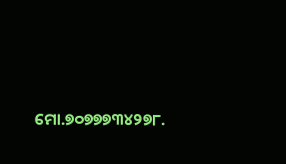ମୋ.୭୦୭୭୭୩୪୨୭୮.